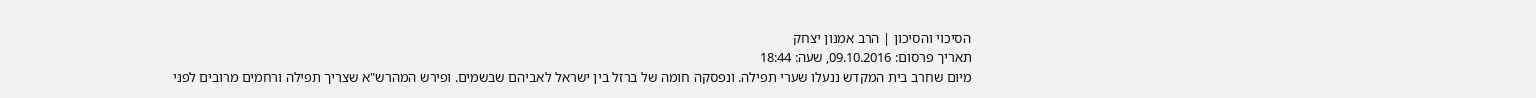הסיכוי והסיכון | הרב אמנון יצחק
תאריך פרסום: 09.10.2016, שעה: 18:44
מיום שחרב בית המקדש ננעלו שערי תפילה. ונפסקה חומה של ברזל בין ישראל לאביהם שבשמים. ופירש המהרש"א שצריך תפילה ורחמים מרובים לפני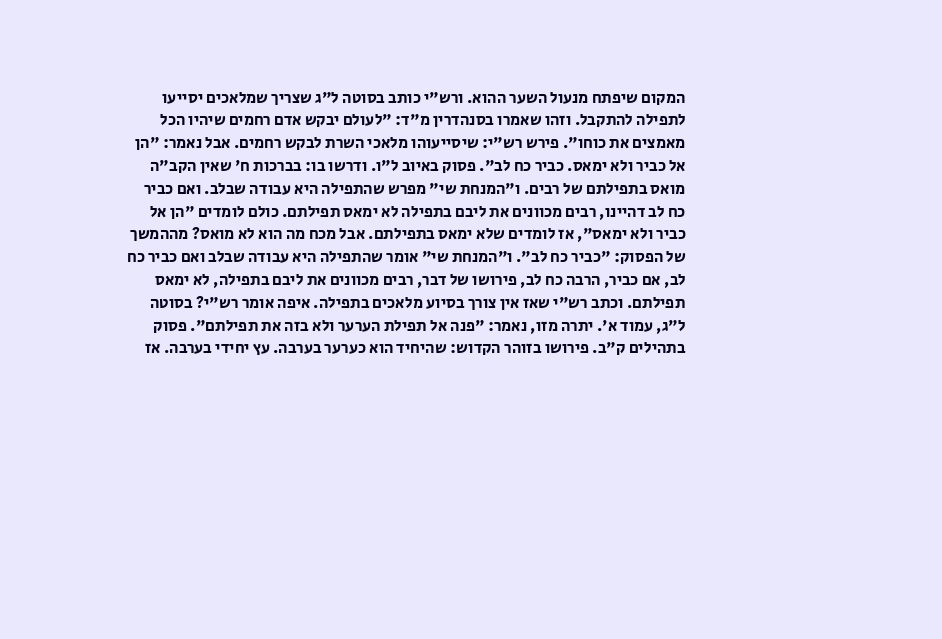המקום שיפתח מנעול השער ההוא. ורש"י כותב בסוטה ל"ג שצריך שמלאכים יסייעו לתפילה להתקבל. וזהו שאמרו בסנהדרין מ"ד: "לעולם יבקש אדם רחמים שיהיו הכל מאמצים את כוחו". פירש רש"י: שיסייעוהו מלאכי השרת לבקש רחמים. אבל נאמר: "הן אל כביר ולא ימאס. כביר כח לב". פסוק באיוב ל"ו. ודרשו בו: בברכות ח' שאין הקב"ה מואס בתפילתם של רבים. ו"המנחת שי" מפרש שהתפילה היא עבודה שבלב. ואם כביר כח לב דהיינו, רבים מכוונים את ליבם בתפילה לא ימאס תפילתם. כולם לומדים "הן אל כביר ולא ימאס", אז לומדים שלא ימאס בתפילתם. אבל מכח מה הוא לא מואס? מההמשך של הפסוק: "כביר כח לב". ו"המנחת שי" אומר שהתפילה היא עבודה שבלב ואם כביר כח לב, אם כביר, הרבה כח לב, פירושו של דבר, רבים מכוונים את ליבם בתפילה, לא ימאס תפילתם. וכתב רש"י שאז אין צורך בסיוע מלאכים בתפילה. איפה אומר רש"י? בסוטה ל"ג, עמוד א'. יתרה מזו, נאמר: "פנה אל תפילת הערער ולא בזה את תפילתם". פסוק בתהילים ק"ב. פירושו בזוהר הקדוש: שהיחיד הוא כערער בערבה. עץ יחידי בערבה. אז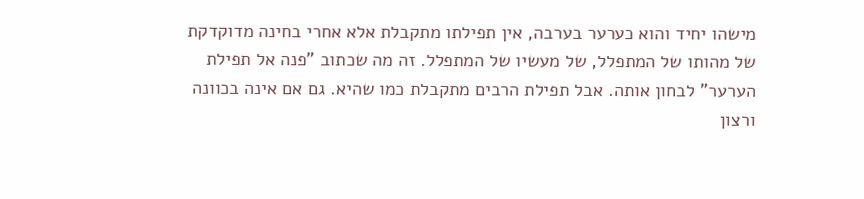מישהו יחיד והוא כערער בערבה, אין תפילתו מתקבלת אלא אחרי בחינה מדוקדקת של מהותו של המתפלל, של מעשיו של המתפלל. זה מה שכתוב "פנה אל תפילת הערער" לבחון אותה. אבל תפילת הרבים מתקבלת כמו שהיא. גם אם אינה בכוונה ורצון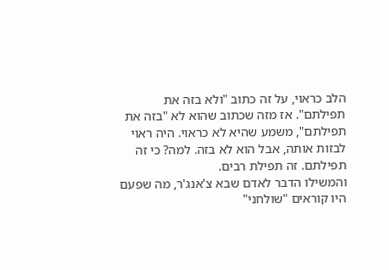הלב כראוי, על זה כתוב "ולא בזה את תפילתם". אז מזה שכתוב שהוא לא "בזה את תפילתם", משמע שהיא לא כראוי. היה ראוי לבזות אותה, אבל הוא לא בזה. למה? כי זה תפילתם. זה תפילת רבים.
והמשילו הדבר לאדם שבא צ'אנג'ר, מה שפעם היו קוראים "שולחני"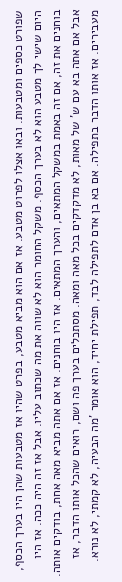שפורט כספים ומטבעות. ובאו אצלו לפרוט מטבע. אז אם הוא מביא מטבע, בפרט שהיו אז מטבעות שהן היו בערך הכסף, היום שישי לך מטבע הוא לא בערך הכסף. משקל החומר הוא לא שווה את מה שכתוב עליו. אבל אז זה היה ככה. אז היו בוחנים את זה, אם זה באמת במשקל המתאים, והערך המתאים. אז היו בוחנים. אז אם אתה מביא מאה אחת, בודקים אותה. אבל אם אתה בא עם ש' של מאות, לא מדקדקים בכל מאה ומאה. מסתכלים בערך פה ושם, רואים שהכל אותו הדבר, אז מעבירים. אז אותו הדבר בתפילה. אם בא בן אדם לתפילה לבד, תפילת יחיד, הוא אומר 'מה הבעיה, לא קמתי, לא נורא.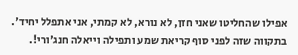אפילו שהחליטו שאני חזן, לא נורא, לא קמתי, אני אתפלל יחיד'. בתקווה שזה לפני סוף קריאת שמע ותפילה וייאלה חנג'ורי!.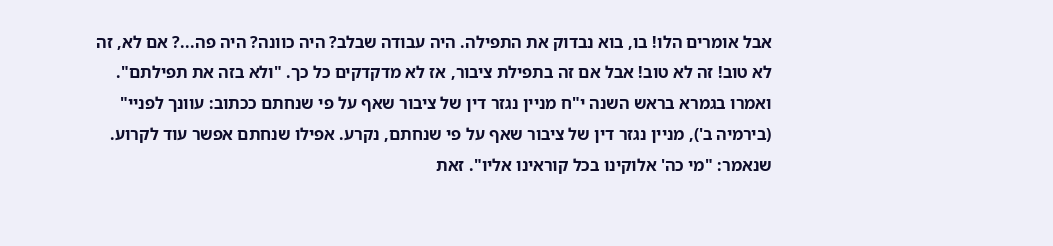אבל אומרים הלו! בו, בוא נבדוק את התפילה. היה עבודה שבלב? היה כוונה? היה פה...? אם לא, זה לא טוב! זה לא טוב! אבל אם זה בתפילת ציבור, אז לא מדקדקים כל כך. "ולא בזה את תפילתם".
ואמרו בגמרא בראש השנה י"ח מניין נגזר דין של ציבור שאף על פי שנחתם ככתוב: עוונך לפניי" (בירמיה ב'), מניין נגזר דין של ציבור שאף על פי שנחתם, נקרע. אפילו שנחתם אפשר עוד לקרוע. שנאמר: "מי כה' אלוקינו בכל קוראינו אליו". זאת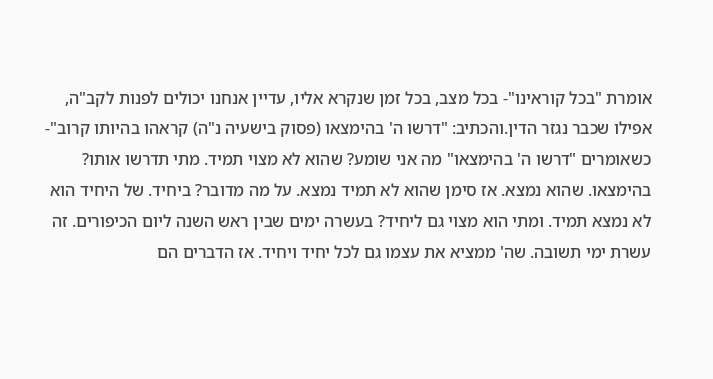אומרת "בכל קוראינו"- בכל מצב, בכל זמן שנקרא אליו, עדיין אנחנו יכולים לפנות לקב"ה, אפילו שכבר נגזר הדין.והכתיב: "דרשו ה' בהימצאו (פסוק בישעיה נ"ה) קראהו בהיותו קרוב"- כשאומרים "דרשו ה' בהימצאו" מה אני שומע? שהוא לא מצוי תמיד. מתי תדרשו אותו? בהימצאו. שהוא נמצא. אז סימן שהוא לא תמיד נמצא. על מה מדובר? ביחיד. של היחיד הוא לא נמצא תמיד. ומתי הוא מצוי גם ליחיד? בעשרה ימים שבין ראש השנה ליום הכיפורים. זה עשרת ימי תשובה. שה' ממציא את עצמו גם לכל יחיד ויחיד. אז הדברים הם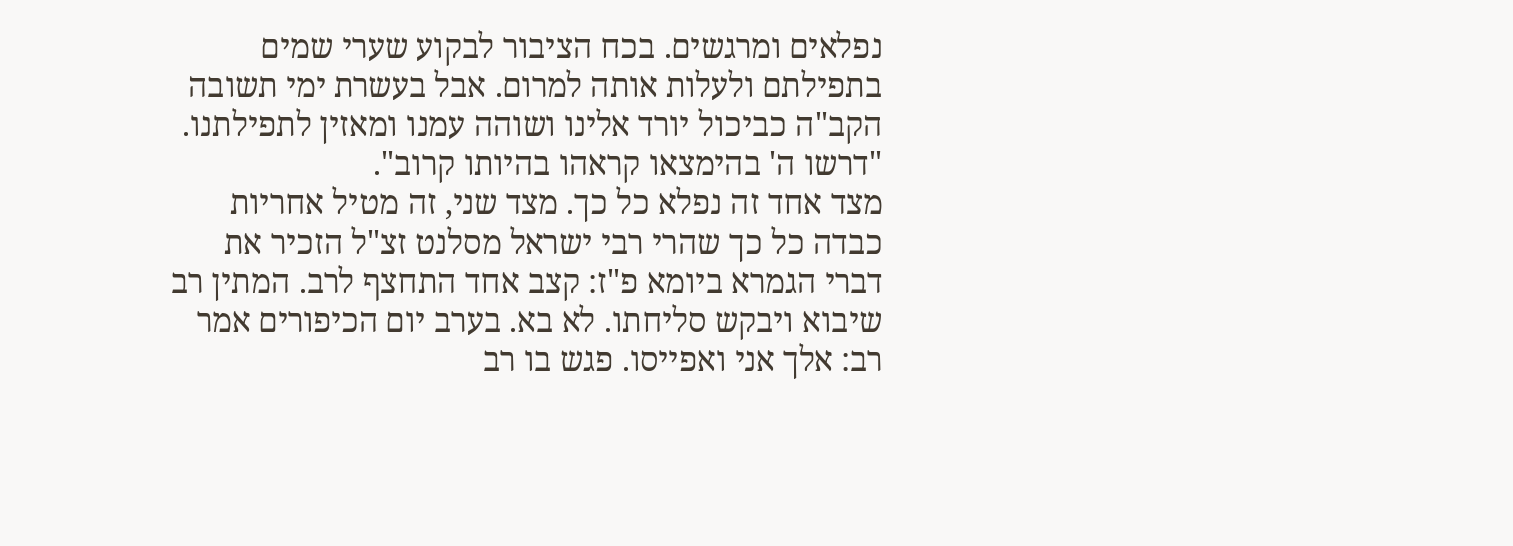נפלאים ומרגשים. בכח הציבור לבקוע שערי שמים בתפילתם ולעלות אותה למרום. אבל בעשרת ימי תשובה הקב"ה כביכול יורד אלינו ושוהה עמנו ומאזין לתפילתנו. "דרשו ה' בהימצאו קראהו בהיותו קרוב".
מצד אחד זה נפלא כל כך. מצד שני, זה מטיל אחריות כבדה כל כך שהרי רבי ישראל מסלנט זצ"ל הזכיר את דברי הגמרא ביומא פ"ז: קצב אחד התחצף לרב. המתין רב שיבוא ויבקש סליחתו. לא בא. בערב יום הכיפורים אמר רב: אלך אני ואפייסו. פגש בו רב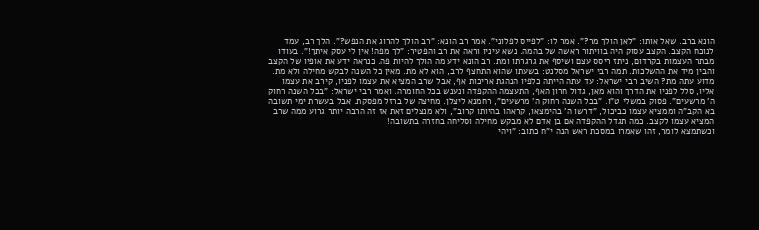הונא ברב. שאל אותו: "לאן הולך מר?". אמר לו: "לפייס לפלוני". אמר רב הונא: "רב הולך להרוג את הנפש?". הלך רב, עמד לנוכח הקצב. הקצב עסוק היה בוויתור ראשה של בהמה. נשא עיניו וראה את רב והפטיר: "לך מפה! אין לי עסק איתך!". בעודו מבתר העצמות בקרדום, ניתז ריסס עצם ושיסף את גרגרתו ומת. רב הונא ידע מה הולך להיות פה. כנראה ידע את אופיו של הקצב והבין מיד את ההשלכות. תמה רבי ישראל מסלנט: בשעתו שהוא התחצף לרב, הוא לא מת. מאין כל השנה לבקש מחילה ולא מת. מדוע עתה מת? השיב רבי ישראל: עד עתה הייתה כלפיו הנהגת אריכות אף, אבל שרב המציא את עצמו לפניו, קירב את עצמו אליו, סלל לפניו את הדרך והוא מאן, גדול חרון האף, התעצמה ההקפדה ונענש בכל החומרה. ואמר רבי ישראל: "בכל השנה רחוק ה' מרשעים". פסוק במשלי ט"ו. "בכל השנה רחוק ה' מרשעים", רחמנא ליצלן. מחיצה של ברזל מפסקת. אבל בעשרת ימי תשובה בא הקב"ה וממציא עצמו כביכול, "דרשו ה' בהימצאו, קראהו בהיותו קרוב", ולא מנצלים זאת אז זה הרבה יותר גרוע ממה שרב המציא עצמו לקצב. כמה תגדל ההקפדה אם בן אדם לא מבקש מחילה וסליחה בחזרה בתשובה!
וכשתמצא לומר, זהו שאמרו במסכת ראש הנה י"ח כתוב: "ויהי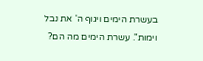בעשרת הימים ויגוף ה' את נבל וימות". עשרת הימים מה הם?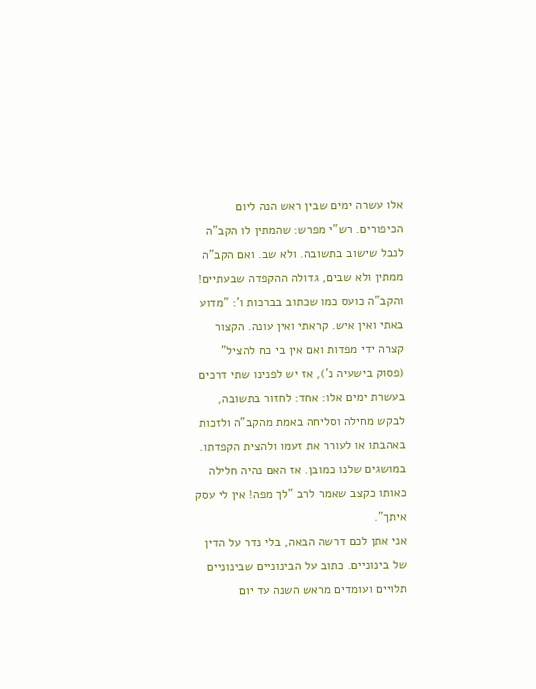אלו עשרה ימים שבין ראש הנה ליום הכיפורים. רש"י מפרש: שהמתין לו הקב"ה לנבל שישוב בתשובה. ולא שב. ואם הקב"ה ממתין ולא שבים, גדולה ההקפדה שבעתיים! והקב"ה כועס כמו שכתוב בברכות ו': "מדוע באתי ואין איש. קראתי ואין עונה. הקצור קצרה ידי מפדות ואם אין בי כח להציל" (פסוק בישעיה נ'), אז יש לפנינו שתי דרכים בעשרת ימים אלו: אחד: לחזור בתשובה, לבקש מחילה וסליחה באמת מהקב"ה ולזכות באהבתו או לעורר את זעמו ולהצית הקפדתו. במושגים שלנו כמובן. אז האם נהיה חלילה כאותו כקצב שאמר לרב "לך מפה! אין לי עסק איתך".
אני אתן לכם דרשה הבאה, בלי נדר על הדין של בינוניים. כתוב על הבינוניים שבינוניים תלויים ועומדים מראש השנה עד יום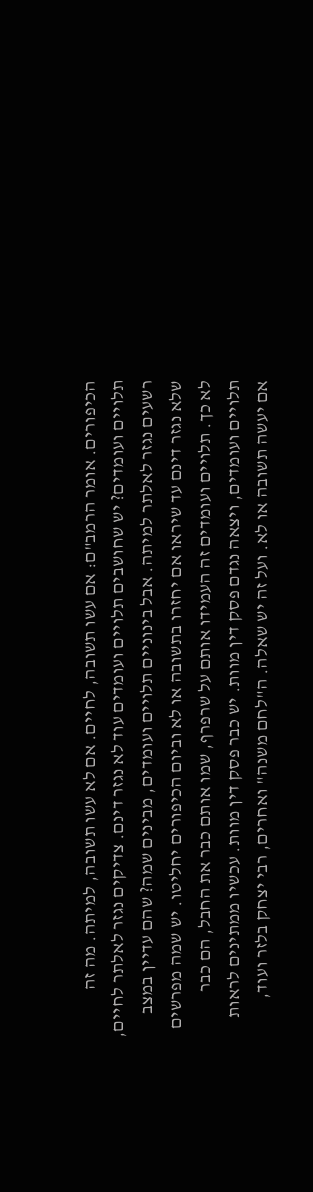הכיפורים. אומר הרמב"ם: אם עשו תשובה, לחיים. אם לא עשו תשובה, למיתה. מה זה תלויים ועומדים? יש שחושבים תלויים ועומדים עוד לא נגזר דינם. צדיקים נגזר לאלתר לחיים, רשעים נגזר לאלתר למיתה. אבל בינוניים תלויים ועומדים, מבינים שמה? שהם עדיין במצב שלא נגזר דינם עד שיראו אם יחזרו בתשובה או לא וביום הכיפורים יחליטו. יש שמה מפרשים לא כך. תלויים ועומדים זה העמידו אותם על שרפרף, שמו אותם כבר את החבל, הם כבר תלויים ועומדים, ויצאה נגדם פסק דין מוות. יש כבר פסק דין מוות. עכשיו ממתינים לראות אם יעשה תשובה או לא. ועל זה יש שאלה. ה"לחם משנה" ואחרים, רבי יצחק בלזר ועוד,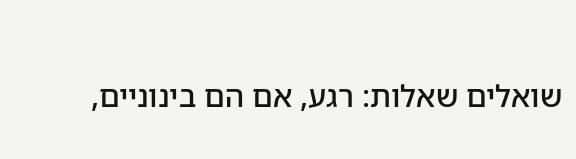שואלים שאלות: רגע, אם הם בינוניים,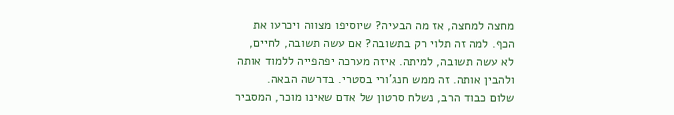מחצה למחצה, אז מה הבעיה? שיוסיפו מצווה ויכרעו את הכף. למה זה תלוי רק בתשובה? אם עשה תשובה, לחיים, לא עשה תשובה, למיתה. איזה מערכה יפהפייה ללמוד אותה ולהבין אותה. זה ממש חנג'ורי בסטרי. בדרשה הבאה.
שלום כבוד הרב, נשלח סרטון של אדם שאינו מוכר, המסביר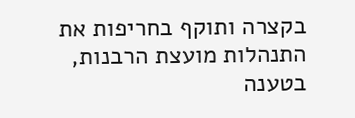בקצרה ותוקף בחריפות את התנהלות מועצת הרבנות, בטענה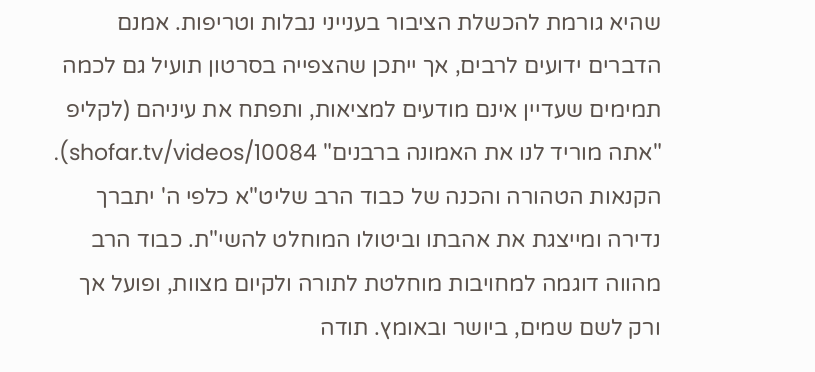שהיא גורמת להכשלת הציבור בענייני נבלות וטריפות. אמנם הדברים ידועים לרבים, אך ייתכן שהצפייה בסרטון תועיל גם לכמה תמימים שעדיין אינם מודעים למציאות, ותפתח את עיניהם (לקליפ "אתה מוריד לנו את האמונה ברבנים" shofar.tv/videos/10084).
הקנאות הטהורה והכנה של כבוד הרב שליט"א כלפי ה' יתברך נדירה ומייצגת את אהבתו וביטולו המוחלט להשי"ת. כבוד הרב מהווה דוגמה למחויבות מוחלטת לתורה ולקיום מצוות, ופועל אך ורק לשם שמים, ביושר ובאומץ. תודה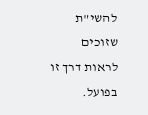להשי"ת שזוכים לראות דרך זו בפועל.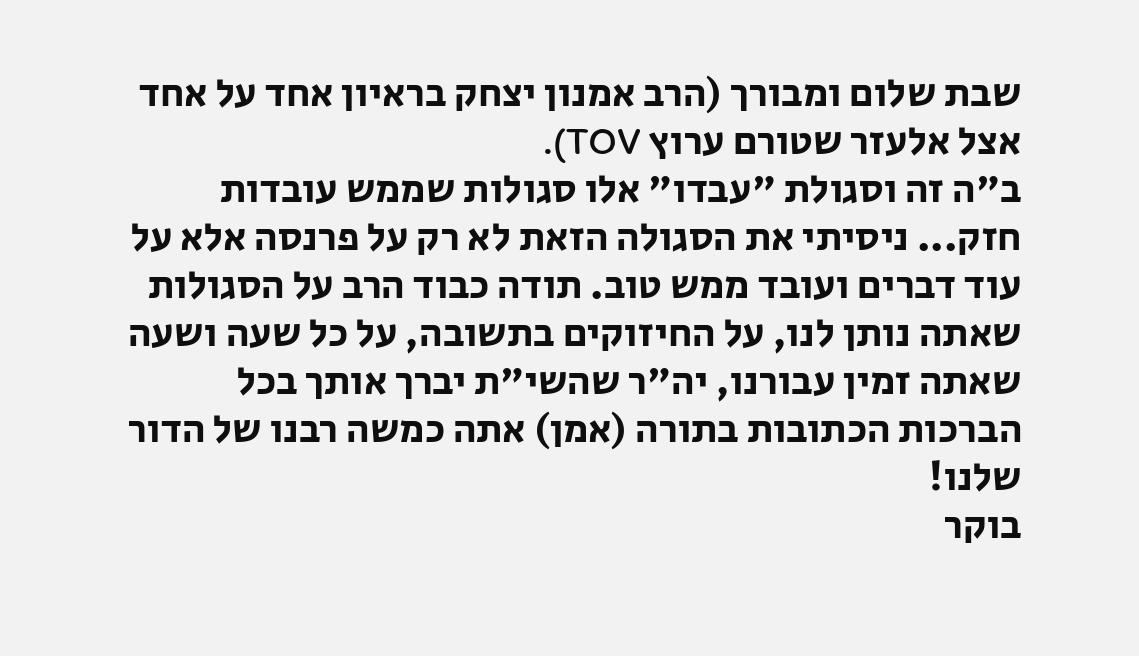שבת שלום ומבורך (הרב אמנון יצחק בראיון אחד על אחד אצל אלעזר שטורם ערוץ TOV).
ב"ה זה וסגולת "עבדו" אלו סגולות שממש עובדות חזק... ניסיתי את הסגולה הזאת לא רק על פרנסה אלא על עוד דברים ועובד ממש טוב. תודה כבוד הרב על הסגולות שאתה נותן לנו, על החיזוקים בתשובה, על כל שעה ושעה שאתה זמין עבורנו, יה"ר שהשי"ת יברך אותך בכל הברכות הכתובות בתורה (אמן) אתה כמשה רבנו של הדור שלנו!
בוקר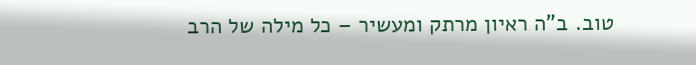טוב. ב"ה ראיון מרתק ומעשיר – כל מילה של הרב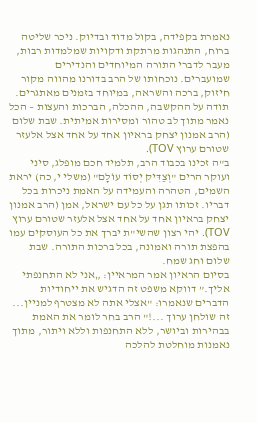נאמרת בקפידה, בקול מדוד ובדיוק. ניכר שליטה ברוח, התנהגות מרתקת ודקויות שמלמדות רבות, מעבר לדברי התורה המיוחדים והנדירים שמועברים. נוכחותו של הרב בדורנו מהווה מקור חיזוק, ברכה והשראה, במיוחד בזמנים מאתגרים. תודה על ההקשבה, ההכלה, הברכות והעצות – הכל נאמר מתוך לב טהור ומסירות אמיתית. שבת שלום (הרב אמנון יצחק בראיון אחד על אחד אצל אלעזר שטורם ערוץ TOV).
ב"ה זכינו בכבוד הרב, תלמיד חכם מופלג, סיני ועוקר הרים "וְצַדִּיק יְסוֹד עוֹלָם" (משלי י, כה) יראת השמים, הטהרה והעמידה על האמת ניכרות בכל דבריו. זכותו תגן על כל עם ישראל, אמן (הרב אמנון יצחק בראיון אחד על אחד אצל אלעזר שטורם ערוץ TOV). יהי רצון שהשי"ת יברך את כל העוסקים עמו בהפצת תורה ואמונה, בכל ברכות התורה. שבת שלום וחג שמח.
בסיום הראיון אמר המראיין: „אני לא התחנפתי אליך.” דווקא משפט זה הדגיש את ייחודיות הדברים שנאמרו: "אצלי אתה לא מצטרף למניין... זה שולחן ערוך ...!" הרב בחר לומר את האמת בבהירות וביושר, ללא התחנפות וללא ויתור, מתוך נאמנות מוחלטת להלכה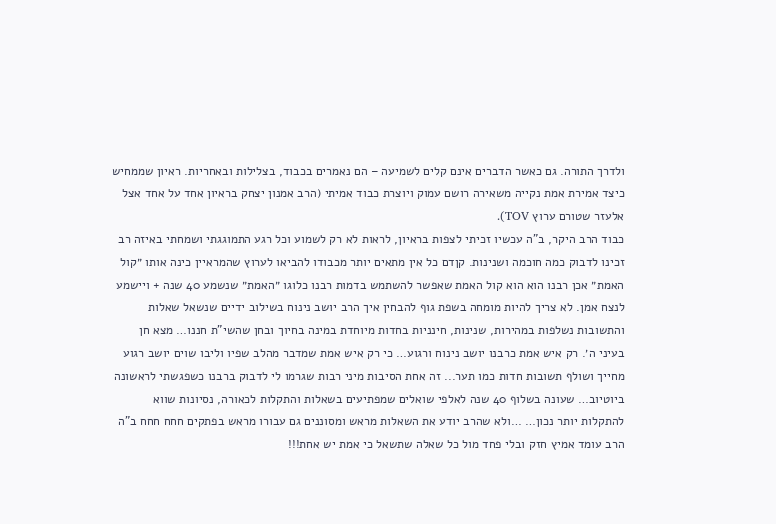ולדרך התורה. גם כאשר הדברים אינם קלים לשמיעה – הם נאמרים בכבוד, בצלילות ובאחריות. ראיון שממחיש כיצד אמירת אמת נקייה משאירה רושם עמוק ויוצרת כבוד אמיתי (הרב אמנון יצחק בראיון אחד על אחד אצל אלעזר שטורם ערוץ TOV).
כבוד הרב היקר, ב"ה עכשיו זכיתי לצפות בראיון, לראות לא רק לשמוע וכל רגע התמוגגתי ושמחתי באיזה רב זכינו לדבוק כמה חוכמה ושנינות. קןדם כל אין מתאים יותר מכבודו להביאו לערוץ שהמראיין כינה אותו ״קול האמת״ אכן רבנו הוא הוא קול האמת שאפשר להשתמש בדמות רבנו כלוגו ״האמת״ שנשמע 40 שנה + ויישמע לנצח אמן. לא צריך להיות מומחה בשפת גוף להבחין איך הרב יושב נינוח בשילוב ידיים שנשאל שאלות והתשובות נשלפות במהירות, שנינות, חינניות בחדות מיוחדת במינה בחיוך ובחן שהשי"ת חננו… מצא חן בעיני ה׳. רק איש אמת כרבנו יושב נינוח ורגוע… כי רק איש אמת שמדבר מהלב שפיו וליבו שוים יושב רגוע מחייך ושולף תשובות חדות כמו תער... זה אחת הסיבות מיני רבות שגרמו לי לדבוק ברבנו כשפגשתי לראשונה ביוטיוב… שעונה בשלוף 40 שנה לאלפי שואלים שמפתיעים בשאלות והתקלות לכאורה, נסיונות שווא להתקלות יותר נכון… …ולא שהרב יודע את השאלות מראש ומסוננים גם עבורו מראש בפתקים חחח חחח ב"ה הרב עומד אמיץ חזק ובלי פחד מול כל שאלה שתשאל כי אמת יש אחת!!!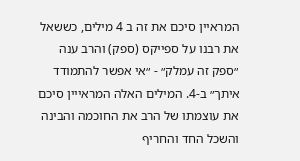המראיין סיכם את זה ב 4 מילים, כששאל את רבנו על ספייקס (ספק) והרב ענה ״ספק זה עמלק״ - ״אי אפשר להתמודד איתך״ ב-4. המילים האלה המראייין סיכם את עוצמתו של הרב את החוכמה והבינה והשכל החד והחריף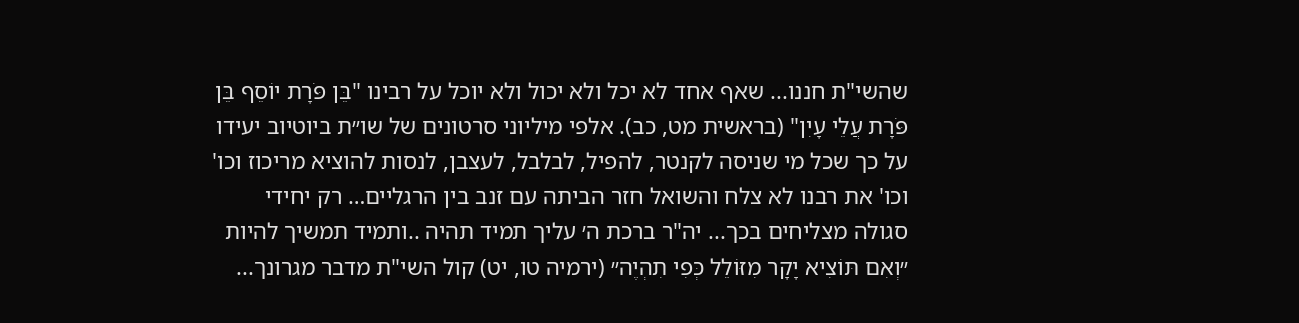שהשי"ת חננו... שאף אחד לא יכל ולא יכול ולא יוכל על רבינו "בֵּן פֹּרָת יוֹסֵף בֵּן פֹּרָת עֲלֵי עָיִן" (בראשית מט, כב). אלפי מיליוני סרטונים של שו״ת ביוטיוב יעידו על כך שכל מי שניסה לקנטר, להפיל, לבלבל, לעצבן, לנסות להוציא מריכוז וכו' וכו' את רבנו לא צלח והשואל חזר הביתה עם זנב בין הרגליים… רק יחידי סגולה מצליחים בכך... יה"ר ברכת ה׳ עליך תמיד תהיה ..ותמיד תמשיך להיות ״וְאִם תּוֹצִיא יָקָר מִזּוֹלֵל כְּפִי תִהְיֶה״ (ירמיה טו, יט) קול השי"ת מדבר מגרונך...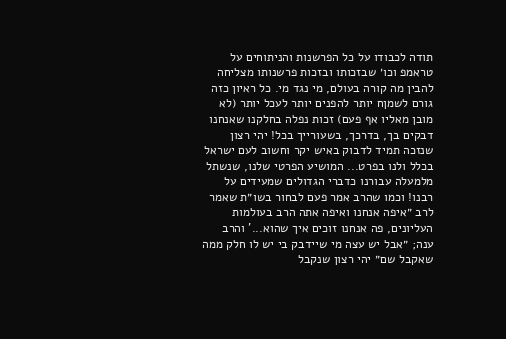תודה לכבודו על כל הפרשנות והניתוחים על טראמפ וכו׳ שבזכותו ובזכות פרשנותו מצליחה להבין מה קורה בעולם, מי נגד מי. כל ראיון כזה גורם לשמןח יותר להפנים יותר לעכל יותר (לא מובן מאליו אף פעם) זכות נפלה בחלקנו שאנחנו דבקים בך, בדרכך, בשעורייך בכל! יהי רצון שנזכה תמיד לדבוק באיש יקר וחשוב לעם ישראל בכלל ולנו בפרט... המושיע הפרטי שלנו, שנשתל מלמעלה עבורנו כדברי הגדולים שמעידים על רבנו! וכמו שהרב אמר פעם לבחור בשו״ת שאמר לרב ״איפה אנחנו ואיפה אתה הרב בעולמות העליונים, פה אנחנו זוכים איך שהוא...' והרב ענה; ״אבל יש עצה מי שיידבק בי יש לו חלק ממה שאקבל שם״ יהי רצון שנקבל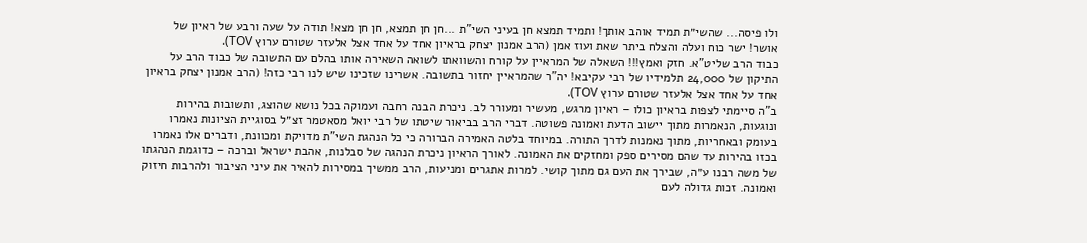ולו פיסה... שהשי״ת תמיד אוהב אותך! ותמיד תמצא חן בעיני השי"ת ...חן חן תמצא, חן חן מצא! תודה על שעה ורבע של ראיון של אושר! ישר כוח ועלה והצלח ביתר שאת ועוז אמן (הרב אמנון יצחק בראיון אחד על אחד אצל אלעזר שטורם ערוץ TOV).
כבוד הרב שליט"א. חזק ואמץ!!! השאלה של המראיין על קורח והשוואתו לשואה השאירה אותו בהלם עם התשובה של כבוד הרב על התיקון של 24,000 תלמידיו של רבי עקיבא! יה"ר שהמראיין יחזור בתשובה. אשרינו שזכינו שיש לנו רבי כזה! (הרב אמנון יצחק בראיון אחד על אחד אצל אלעזר שטורם ערוץ TOV).
ב"ה סיימתי לצפות בראיון כולו – ראיון מרגש, מעשיר ומעורר לב. ניכרת הבנה רחבה ועמוקה בכל נושא שהוצג, ותשובות בהירות ונוגעות, הנאמרות מתוך יישוב הדעת ואמונה פשוטה. דברי הרב בביאור שיטתו של רבי יואל מסאטמר זצ״ל בסוגיית הציונות נאמרו בעומק ובאחריות, מתוך נאמנות לדרך התורה. במיוחד בלטה האמירה הברורה כי כל הנהגת השי"ת מדויקת ומכוונת, ודברים אלו נאמרו בכזו בהירות עד שהם מסירים ספק ומחזקים את האמונה. לאורך הראיון ניכרת הנהגה של סבלנות, אהבת ישראל וברכה – כדוגמת הנהגתו של משה רבנו ע״ה, שבירך את העם גם מתוך קושי. למרות אתגרים ומניעות, הרב ממשיך במסירות להאיר את עיני הציבור ולהרבות חיזוק ואמונה. זכות גדולה לעם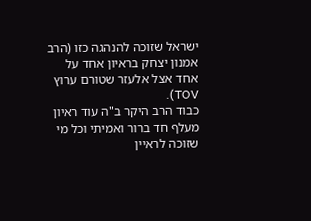ישראל שזוכה להנהגה כזו (הרב אמנון יצחק בראיון אחד על אחד אצל אלעזר שטורם ערוץ TOV).
כבוד הרב היקר ב"ה עוד ראיון מעלף חד ברור ואמיתי וכל מי שזוכה לראיין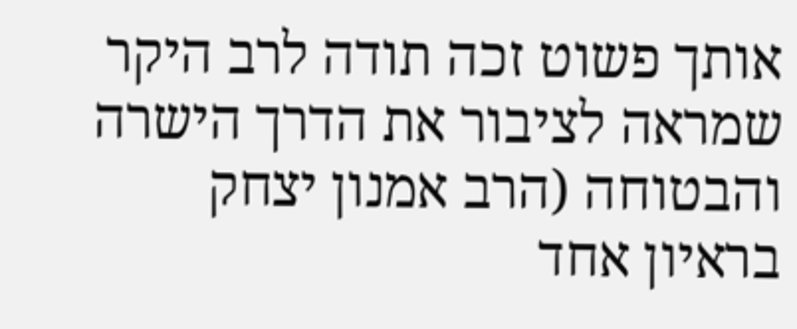אותך פשוט זכה תודה לרב היקר שמראה לציבור את הדרך הישרה והבטוחה (הרב אמנון יצחק בראיון אחד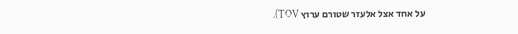על אחד אצל אלעזר שטורם ערוץ TOV).